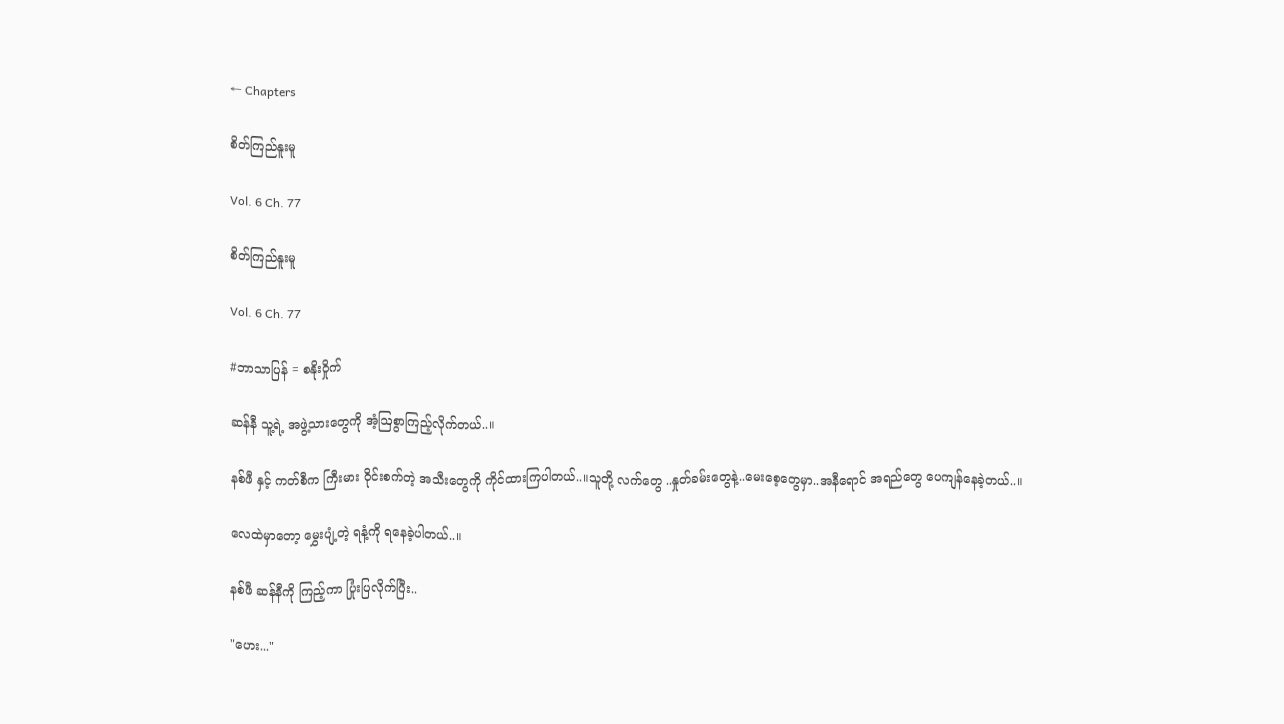← Chapters

စိတ်ကြည်နူးမူ

Vol. 6 Ch. 77

စိတ်ကြည်နူးမူ

Vol. 6 Ch. 77

#ဘာသာပြန် = စနိုးဝှိုက်

ဆန်နီ သူ့ရဲ့ အဖွဲ့သားတွေကို အံ့ဩစွာကြည့်လိုက်တယ်..။

နစ်ဖီ နှင့် ကတ်စီက ကြီးမား ဝိုင်းစက်တဲ့ အသီးတွေကို ကိုင်ထားကြပါတယ်..။သူတို့ လက်တွေ ..နှုတ်ခမ်းတွေနဲ့..မေးစေ့တွေမှာ..အနီရောင် အရည်တွေ ပေကျန်နေခဲ့တယ်..။

လေထဲမှာတော့ မွှေးပျံ့တဲ့ ရနံ့ကို ရနေခဲ့ပါတယ်..။

နစ်ဖီ ဆန်နီကို ကြည့်ကာ ပြုံးပြလိုက်ပြီး..

"ဟေး..."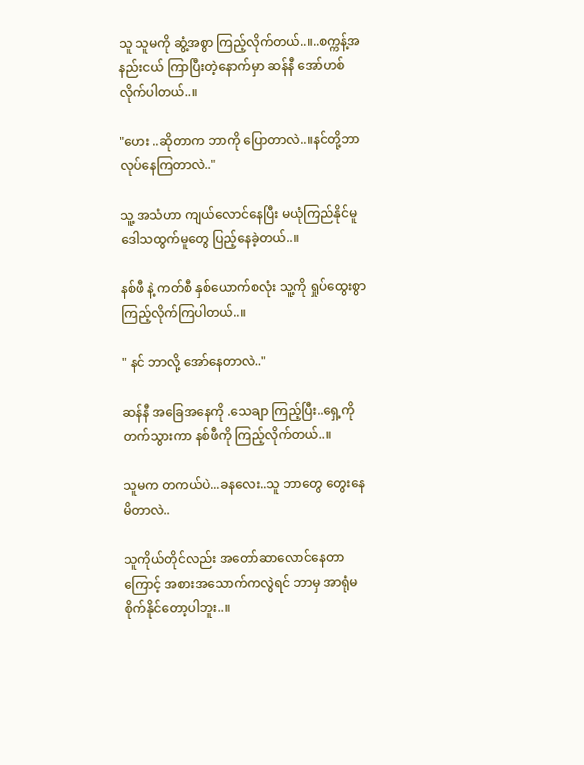သူ သူမကို ဆွံ့အစွာ ကြည့်လိုက်တယ်..။..စက္ကန့်အနည်းငယ် ကြာပြီးတဲ့နောက်မှာ ဆန်နီ အော်ဟစ်လိုက်ပါတယ်..။

"ဟေး ..ဆိုတာက ဘာကို ပြောတာလဲ..။နင်တို့ဘာလုပ်နေကြတာလဲ.."

သူ့ အသံဟာ ကျယ်လောင်နေပြီး မယုံကြည်နိုင်မူ ဒေါသထွက်မူတွေ ပြည့်နေခဲ့တယ်..။

နစ်ဖီ နဲ့ ကတ်စီ နှစ်ယောက်စလုံး သူ့ကို ရှုပ်ထွေးစွာ ကြည့်လိုက်ကြပါတယ်..။

" နင် ဘာလို့ အော်နေတာလဲ.."

ဆန်နီ အခြေအနေကို .သေချာ ကြည့်ပြီး..ရှေ့ကို တက်သွားကာ နစ်ဖီကို ကြည့်လိုက်တယ်..။

သူမက တကယ်ပဲ...ခနလေး..သူ ဘာတွေ တွေးနေမိတာလဲ..

သူကိုယ်တိုင်လည်း အတော်ဆာလောင်နေတာကြောင့် အစားအသောက်ကလွဲရင် ဘာမှ အာရုံမစိုက်နိုင်တော့ပါဘူး..။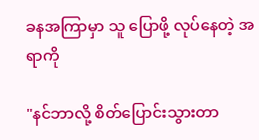ခနအကြာမှာ သူ ပြောဖို့ လုပ်နေတဲ့ အရာကို

"နင်ဘာလို့ စိတ်ပြောင်းသွားတာ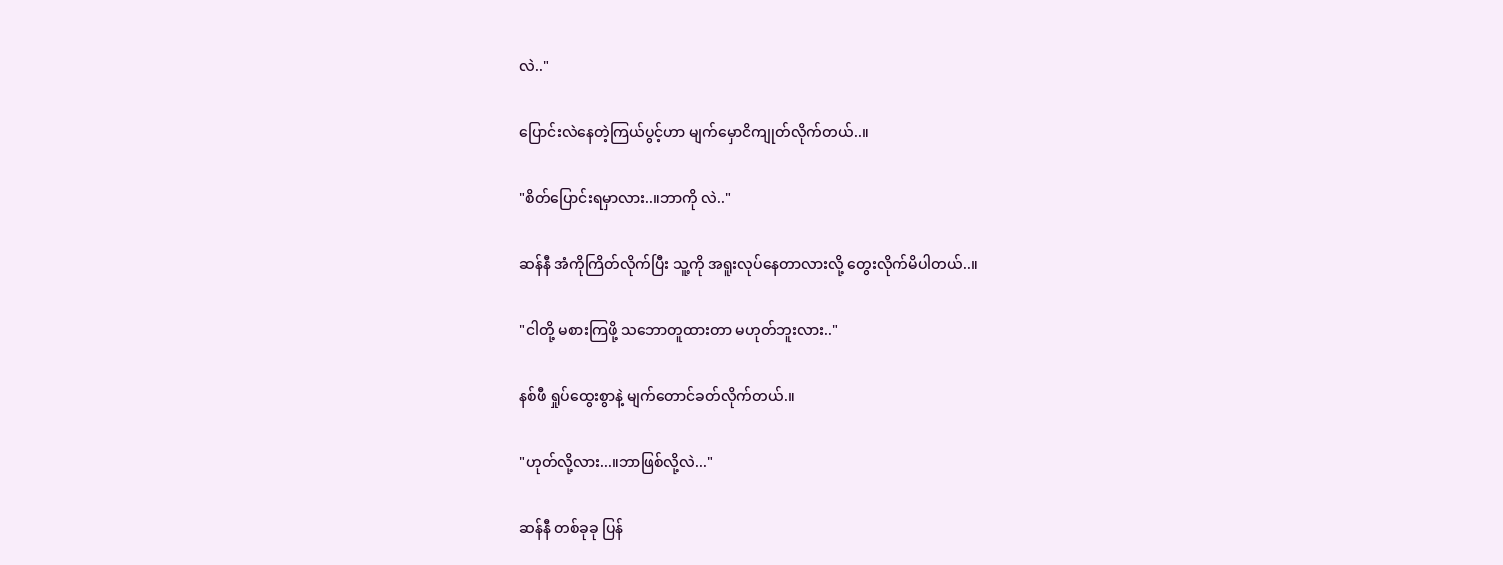လဲ.."

ပြောင်းလဲနေတဲ့ကြယ်ပွင့်ဟာ မျက်မှောငိကျုတ်လိုက်တယ်..။

"စိတ်ပြောင်းရမှာလား..။ဘာကို လဲ.."

ဆန်နီ အံကိုကြိတ်လိုက်ပြီး သူ့ကို အရူးလုပ်နေတာလားလို့ တွေးလိုက်မိပါတယ်..။

"ငါတို့ မစားကြဖို့ သဘောတူထားတာ မဟုတ်ဘူးလား.."

နစ်ဖီ ရှုပ်ထွေးစွာနဲ့ မျက်တောင်ခတ်လိုက်တယ်.။

"ဟုတ်လို့လား...။ဘာဖြစ်လို့လဲ..."

ဆန်နီ တစ်ခုခု ပြန်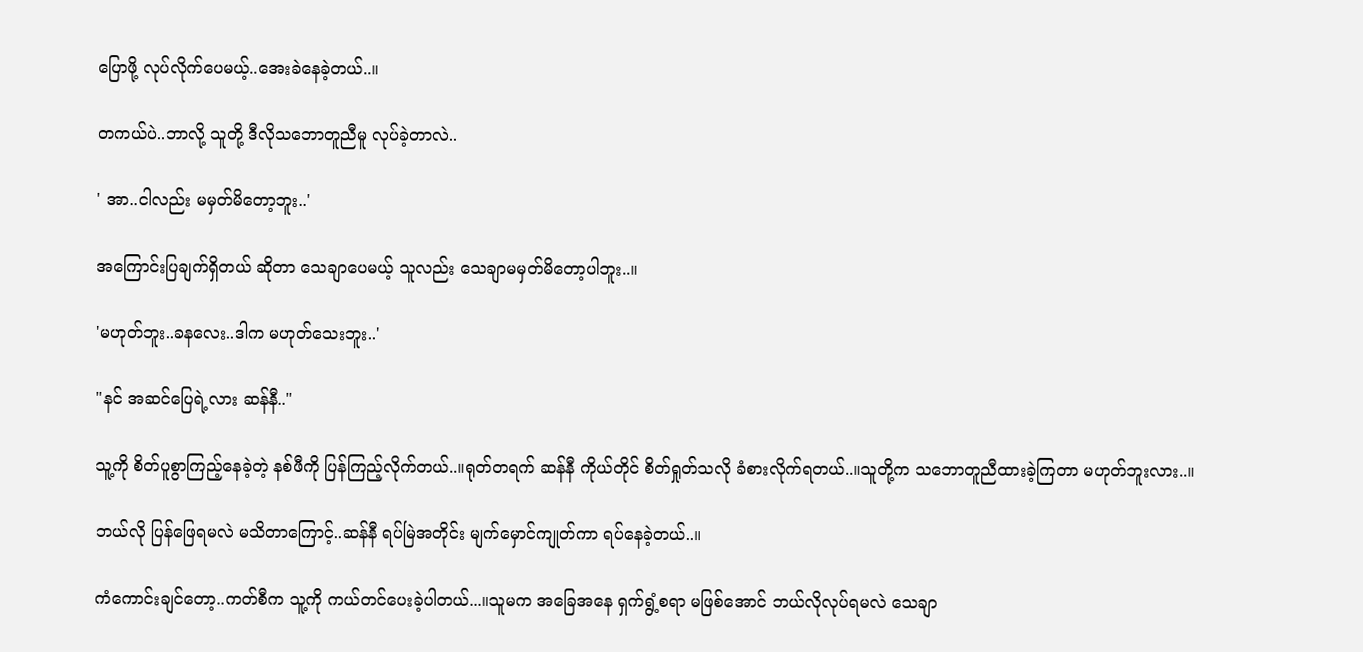ပြောဖို့ လုပ်လိုက်ပေမယ့်..အေးခဲနေခဲ့တယ်..။

တကယ်ပဲ..ဘာလို့ သူတို့ ဒီလိုသဘောတူညီမူ လုပ်ခဲ့တာလဲ..

' အာ..ငါလည်း မမှတ်မိတော့ဘူး..'

အကြောင်းပြချက်ရှိတယ် ဆိုတာ သေချာပေမယ့် သူလည်း သေချာမမှတ်မိတော့ပါဘူး..။

'မဟုတ်ဘူး..ခနလေး..ဒါက မဟုတ်သေးဘူး..'

"နင် အဆင်ပြေရဲ့လား ဆန်နီ.."

သူ့ကို စိတ်ပူစွာကြည့်နေခဲ့တဲ့ နစ်ဖီကို ပြန်ကြည့်လိုက်တယ်..။ရုတ်တရက် ဆန်နီ ကိုယ်တိုင် စိတ်ရှုတ်သလို ခံစားလိုက်ရတယ်..။သူတို့က သဘောတူညီထားခဲ့ကြတာ မဟုတ်ဘူးလား..။

ဘယ်လို ပြန်ဖြေရမလဲ မသိတာကြောင့်..ဆန်နီ ရပ်မြဲအတိုင်း မျက်မှောင်ကျုတ်ကာ ရပ်နေခဲ့တယ်..။

ကံကောင်းချင်တော့..ကတ်စီက သူ့ကို ကယ်တင်ပေးခဲ့ပါတယ်...။သူမက အခြေအနေ ရှက်ရွံ့စရာ မဖြစ်အောင် ဘယ်လိုလုပ်ရမလဲ သေချာ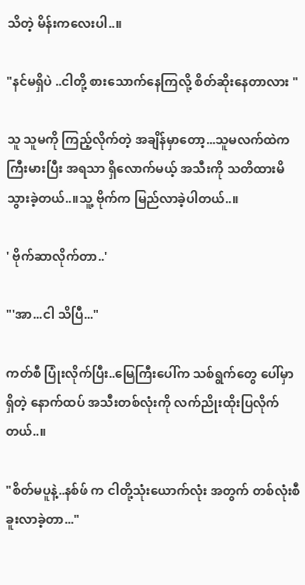သိတဲ့ မိန်းကလေးပါ..။

"နင်မရှိပဲ ..ငါတို့ စားသောက်နေကြလို့ စိတ်ဆိုးနေတာလား "

သူ သူမကို ကြည့်လိုက်တဲ့ အချိန်မှာတော့...သူမလက်ထဲက ကြီးမားပြီး အရသာ ရှိလောက်မယ့် အသီးကို သတိထားမိသွားခဲ့တယ်..။သူ့ ဗိုက်က မြည်လာခဲ့ပါတယ်..။

' ဗိုက်ဆာလိုက်တာ..'

"'အာ...ငါ သိပြီ..."

ကတ်စီ ပြုံးလိုက်ပြီး..မြေကြီးပေါ်က သစ်ရွက်တွေ ပေါ်မှာရှိတဲ့ နောက်ထပ် အသီးတစ်လုံးကို လက်ညိုးထိုးပြလိုက်တယ်..။

"စိတ်မပူနဲ့..နစ်ဖ် က ငါတို့သုံးယောက်လုံး အတွက် တစ်လုံးစီ ခူးလာခဲ့တာ..."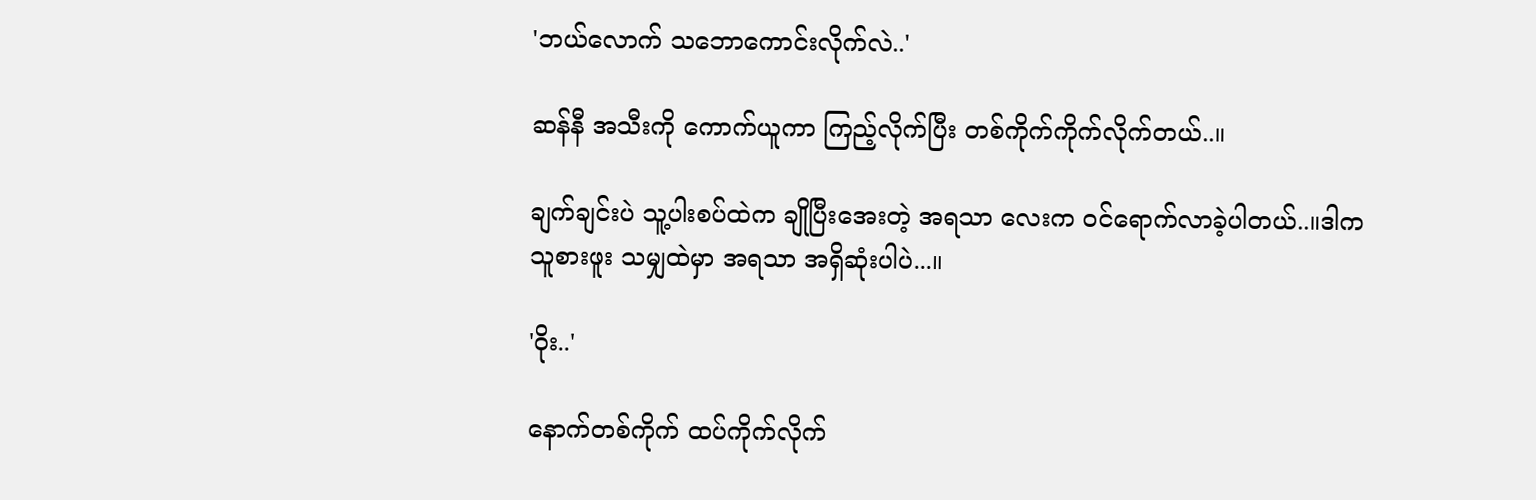'ဘယ်လောက် သဘောကောင်းလိုက်လဲ..'

ဆန်နီ အသီးကို ကောက်ယူကာ ကြည့်လိုက်ပြီး တစ်ကိုက်ကိုက်လိုက်တယ်..။

ချက်ချင်းပဲ သူ့ပါးစပ်ထဲက ချိုပြီးအေးတဲ့ အရသာ လေးက ဝင်ရောက်လာခဲ့ပါတယ်..။ဒါက သူစားဖူး သမျှထဲမှာ အရသာ အရှိဆုံးပါပဲ...။

'ဝိုး..'

နောက်တစ်ကိုက် ထပ်ကိုက်လိုက်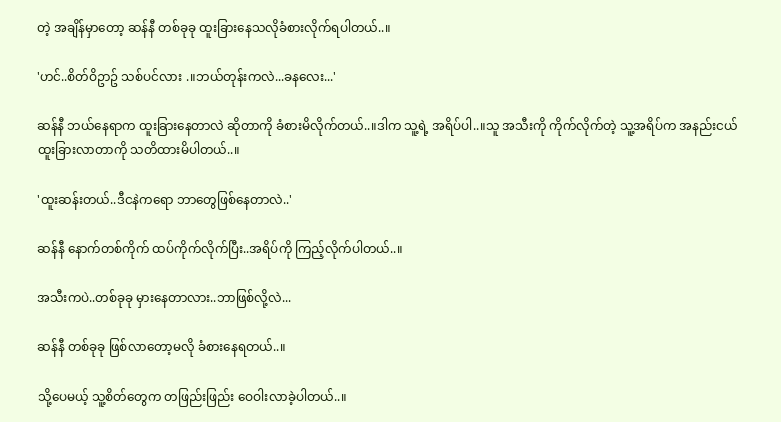တဲ့ အချိန်မှာတော့ ဆန်နီ တစ်ခုခု ထူးခြားနေသလိုခံစားလိုက်ရပါတယ်..။

'ဟင်..စိတ်ဝိဥာဥ် သစ်ပင်လား .။ဘယ်တုန်းကလဲ...ခနလေး...'

ဆန်နီ ဘယ်နေရာက ထူးခြားနေတာလဲ ဆိုတာကို ခံစားမိလိုက်တယ်..။ဒါက သူ့ရဲ့ အရိပ်ပါ..။သူ အသီးကို ကိုက်လိုက်တဲ့ သူ့အရိပ်က အနည်းငယ် ထူးခြားလာတာကို သတိထားမိပါတယ်..။

'ထူးဆန်းတယ်..ဒီငနဲကရော ဘာတွေဖြစ်နေတာလဲ..'

ဆန်နီ နောက်တစ်ကိုက် ထပ်ကိုက်လိုက်ပြီး..အရိပ်ကို ကြည့်လိုက်ပါတယ်..။

အသီးကပဲ..တစ်ခုခု မှားနေတာလား..ဘာဖြစ်လို့လဲ...

ဆန်နီ တစ်ခုခု ဖြစ်လာတော့မလို ခံစားနေရတယ်..။

သို့ပေမယ့် သူ့စိတ်တွေက တဖြည်းဖြည်း ဝေဝါးလာခဲ့ပါတယ်..။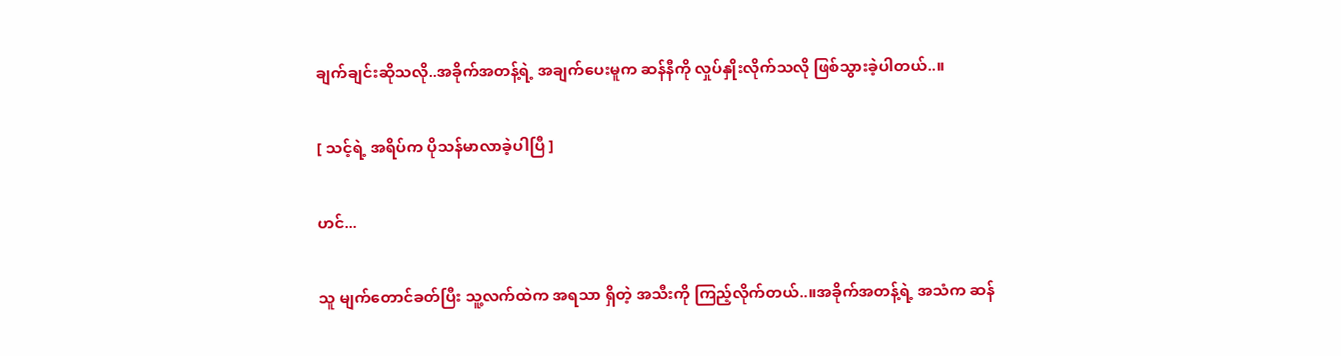ချက်ချင်းဆိုသလို..အခိုက်အတန့်ရဲ့ အချက်ပေးမူက ဆန်နီကို လှုပ်နှိုးလိုက်သလို ဖြစ်သွားခဲ့ပါတယ်..။

[ သင့်ရဲ့ အရိပ်က ပိုသန်မာလာခဲ့ပါပြီ ]

ဟင်...

သူ မျက်တောင်ခတ်ပြီး သူ့လက်ထဲက အရသာ ရှိတဲ့ အသီးကို ကြည့်လိုက်တယ်..။အခိုက်အတန့်ရဲ့ အသံက ဆန်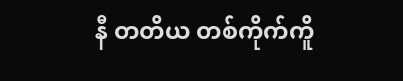နီ တတိယ တစ်ကိုက်ကိူ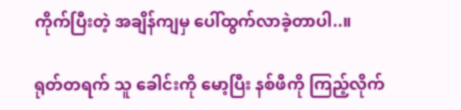ကိုက်ပြီးတဲ့ အချိန်ကျမှ ပေါ်ထွက်လာခဲ့တာပါ..။

ရုတ်တရက် သူ ခေါင်းကို မော့ပြီး နစ်ဖီကို ကြည့်လိုက်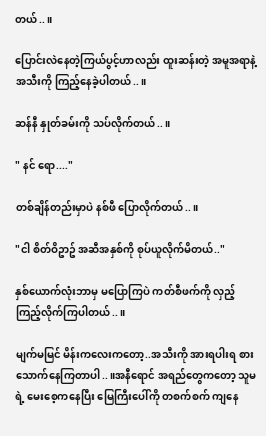တယ်..။

ပြောင်းလဲနေတဲ့ကြယ်ပွင့်ဟာလည်း ထူးဆန်းတဲ့ အမူအရာနဲ့ အသီးကို ကြည့်နေခဲ့ပါတယ်..။

ဆန်နီ နှုတ်ခမ်းကို သပ်လိုက်တယ်..။

" နင် ရော...."

တစ်ချိန်တည်းမှာပဲ နစ်ဖီ ပြောလိုက်တယ်..။

"ငါ စိတ်ဝိဥာဥ် အဆီအနှစ်ကို စုပ်ယူလိုက်မိတယ်.."

နှစ်ယောက်လုံးဘာမှ မပြောကြပဲ ကတ်စီဖက်ကို လှည့်ကြည့်လိုက်ကြပါတယ်..။

မျက်မမြင် မိန်းကလေးကတော့..အသီးကို အားရပါးရ စားသောက်နေကြတာပါ..။အနီရောင် အရည်တွေကတော့ သူမရဲ့ မေးစေ့ကနေပြီး မြေကြီးပေါ်ကို တစက်စက် ကျနေ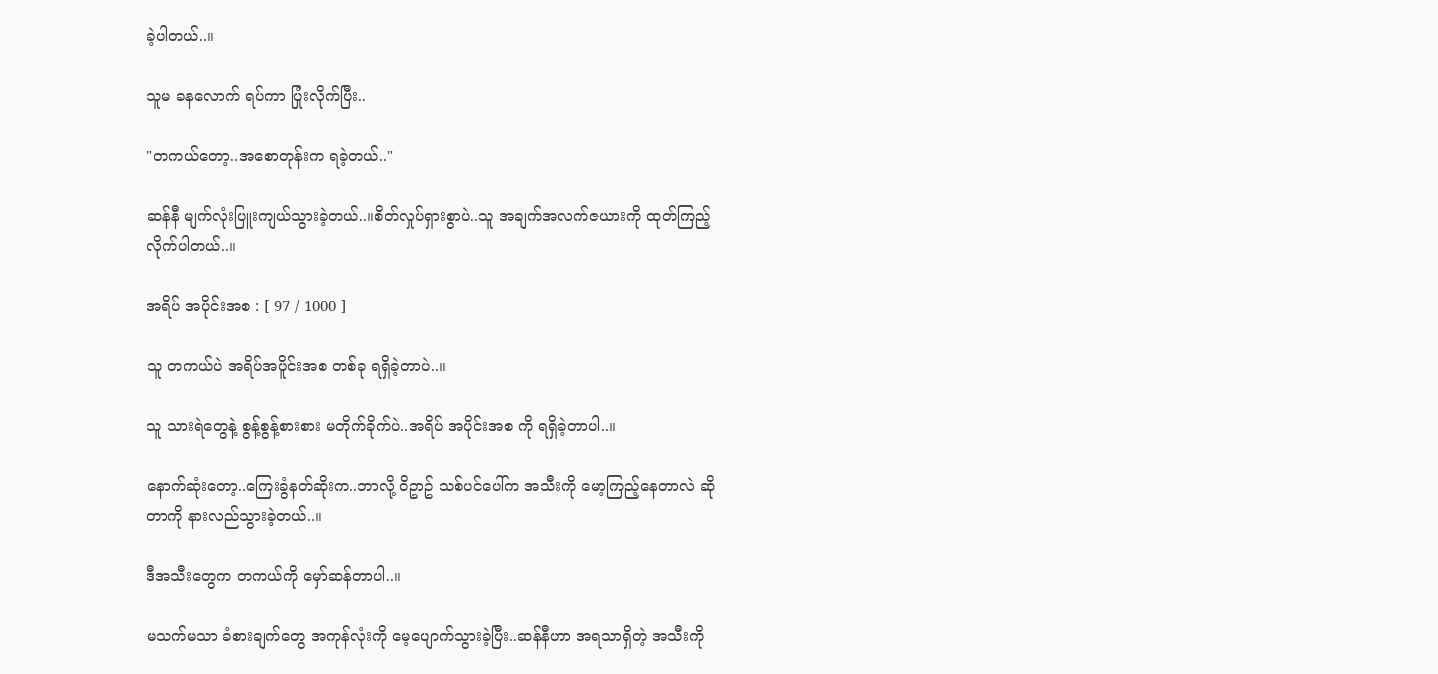ခဲ့ပါတယ်..။

သူမ ခနလောက် ရပ်ကာ ပြုံးလိုက်ပြီး..

"တကယ်တော့..အစောတုန်းက ရခဲ့တယ်.."

ဆန်နီ မျက်လုံးပြူးကျယ်သွားခဲ့တယ်..။စိတ်လှုပ်ရှားစွာပဲ..သူ အချက်အလက်ဇယားကို ထုတ်ကြည့်လိုက်ပါတယ်..။

အရိပ် အပိုင်းအစ : [ 97 / 1000 ]

သူ တကယ်ပဲ အရိပ်အပိူင်းအစ တစ်ခု ရရှိခဲ့တာပဲ..။

သူ သားရဲတွေနဲ့ စွန့်စွန့်စားစား မတိုက်ခိုက်ပဲ..အရိပ် အပိုင်းအစ ကို ရရှိခဲ့တာပါ..။

နောက်ဆုံးတော့..ကြေးခွံနတ်ဆိုးက..ဘာလို့ ဝိဥာဥ် သစ်ပင်ပေါ်က အသီးကို မော့ကြည့်နေတာလဲ ဆိုတာကို နားလည်သွားခဲ့တယ်..။

ဒီအသီးတွေက တကယ်ကို မှော်ဆန်တာပါ..။

မသက်မသာ ခံစားချက်တွေ အကုန်လုံးကို မေ့ပျောက်သွားခဲ့ပြီး..ဆန်နီဟာ အရသာရှိတဲ့ အသီးကို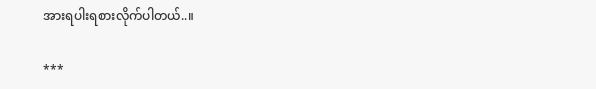အားရပါးရစားလိုက်ပါတယ်..။

***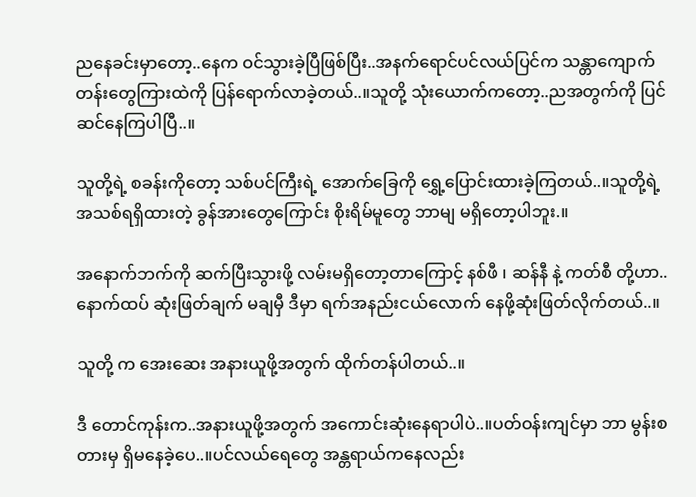ညနေခင်းမှာတော့..နေက ဝင်သွားခဲ့ပြီဖြစ်ပြီး..အနက်ရောင်ပင်လယ်ပြင်က သန္တာကျောက်တန်းတွေကြားထဲကို ပြန်ရောက်လာခဲ့တယ်..။သူတို့ သုံးယောက်ကတော့..ညအတွက်ကို ပြင်ဆင်နေကြပါပြီ..။

သူတို့ရဲ့ စခန်းကိုတော့ သစ်ပင်ကြီးရဲ့ အောက်ခြေကို ရွှေ့ပြောင်းထားခဲ့ကြတယ်..။သူတို့ရဲ့ အသစ်ရရှိထားတဲ့ ခွန်အားတွေကြောင်း စိုးရိမ်မူတွေ ဘာမျ မရှိတော့ပါဘူး.။

အနောက်ဘက်ကို ဆက်ပြီးသွားဖို့ လမ်းမရှိတော့တာကြောင့် နစ်ဖီ ၊ ဆန်နီ နဲ့ ကတ်စီ တို့ဟာ..နောက်ထပ် ဆုံးဖြတ်ချက် မချမှီ ဒီမှာ ရက်အနည်းငယ်လောက် နေဖို့ဆုံးဖြတ်လိုက်တယ်..။

သူတို့ က အေးဆေး အနားယူဖို့အတွက် ထိုက်တန်ပါတယ်..။

ဒီ တောင်ကုန်းက..အနားယူဖို့အတွက် အကောင်းဆုံးနေရာပါပဲ..။ပတ်ဝန်းကျင်မှာ ဘာ မွန်းစတားမှ ရှိမနေခဲ့ပေ..။ပင်လယ်ရေတွေ အန္တရာယ်ကနေလည်း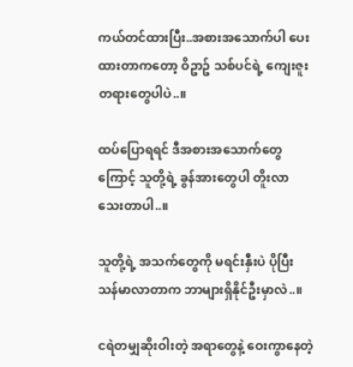ကယ်တင်ထားပြီး..အစားအသောက်ပါ ပေးထားတာကတော့ ဝိဥာဥ် သစ်ပင်ရဲ့ ကျေးဇူးတရားတွေပါပဲ..။

ထပ်ပြောရရင် ဒီအစားအသောက်တွေကြောင့် သူတို့ရဲ့ ခွန်အားတွေပါ တိူးလာသေးတာပါ..။

သူတို့ရဲ့ အသက်တွေကို မရင်းနှီးပဲ ပိုပြီး သန်မာလာတာက ဘာများရှိနိုင်ဦးမှာလဲ..။

ငရဲတမျှဆိုးဝါးတဲ့ အရာတွေနဲ့ ဝေးကွာနေတဲ့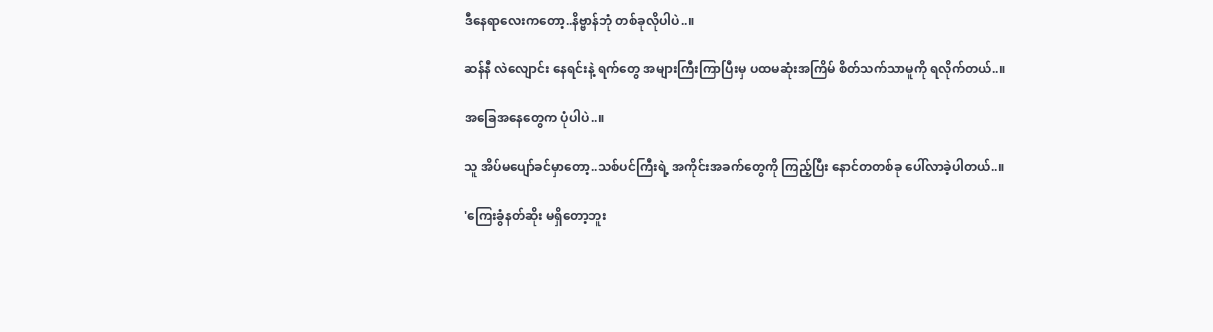ဒီနေရာလေးကတော့..နိဗ္ဗာန်ဘုံ တစ်ခုလိုပါပဲ..။

ဆန်နီ လဲလျောင်း နေရင်းနဲ့ ရက်တွေ အများကြီးကြာပြီးမှ ပထမဆုံးအကြိမ် စိတ်သက်သာမူကို ရလိုက်တယ်..။

အခြေအနေတွေက ပုံပါပဲ..။

သူ အိပ်မပျော်ခင်မှာတော့..သစ်ပင်ကြီးရဲ့ အကိုင်းအခက်တွေကို ကြည့်ပြီး နောင်တတစ်ခု ပေါ်လာခဲ့ပါတယ်..။

'ကြေးခွံနတ်ဆိုး မရှိတော့ဘူး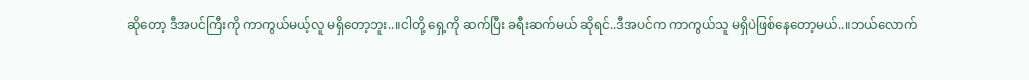ဆိုတော့ ဒီအပင်ကြီးကို ကာကွယ်မယ့်လူ မရှိတော့ဘူး..။ငါတို့ ရှေ့ကို ဆက်ပြီး ခရီးဆက်မယ် ဆိုရင်..ဒီအပင်က ကာကွယ်သူ မရှိပဲဖြစ်နေတော့မယ်..။ဘယ်လောက်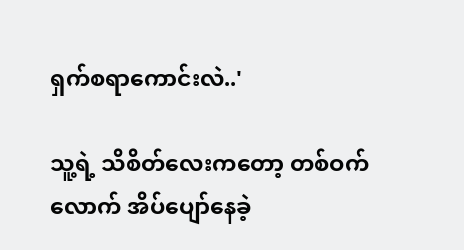ရှက်စရာကောင်းလဲ..'

သူ့ရဲ့ သိစိတ်လေးကတော့ တစ်ဝက်လောက် အိပ်ပျော်နေခဲ့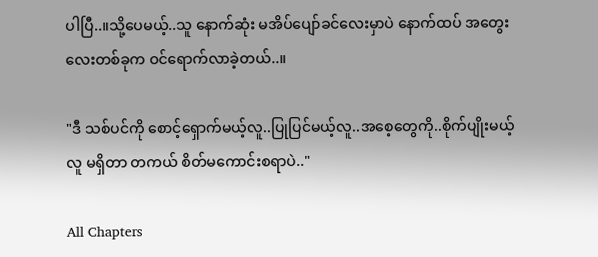ပါပြီ..။သို့ပေမယ့်..သူ နောက်ဆုံး မအိပ်ပျော်ခင်လေးမှာပဲ နောက်ထပ် အတွေးလေးတစ်ခုက ဝင်ရောက်လာခဲ့တယ်..။

"ဒီ သစ်ပင်ကို စောင့်ရှောက်မယ့်လူ..ပြုပြင်မယ့်လူ..အစေ့တွေကို..စိုက်ပျိုးမယ့်လူ မရှိတာ တကယ် စိတ်မကောင်းစရာပဲ.."

All Chapters